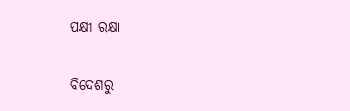ପକ୍ଷୀ ରକ୍ଷା

ବିଦେଶରୁ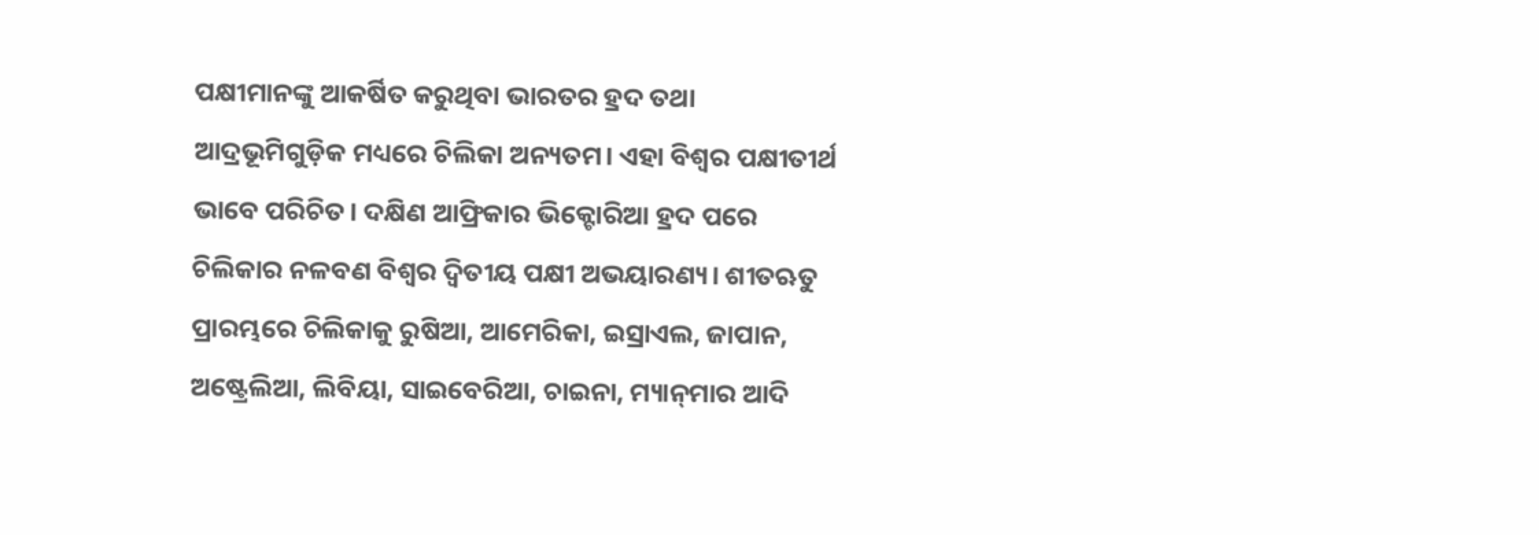ପକ୍ଷୀମାନଙ୍କୁ ଆକର୍ଷିତ କରୁଥିବା ଭାରତର ହ୍ରଦ ତଥା ଆଦ୍ରଭୂମିଗୁଡ଼ିକ ମଧ୍ୟରେ ଚିଲିକା ଅନ୍ୟତମ। ଏହା ବିଶ୍ୱର ପକ୍ଷୀତୀର୍ଥ ଭାବେ ପରିଚିତ। ଦକ୍ଷିଣ ଆଫ୍ରିକାର ଭିକ୍ଟୋରିଆ ହ୍ରଦ ପରେ ଚିଲିକାର ନଳବଣ ବିଶ୍ୱର ଦ୍ୱିତୀୟ ପକ୍ଷୀ ଅଭୟାରଣ୍ୟ। ଶୀତଋତୁ ପ୍ରାରମ୍ଭରେ ଚିଲିକାକୁ ରୁଷିଆ, ଆମେରିକା, ଇସ୍ରାଏଲ, ଜାପାନ, ଅଷ୍ଟ୍ରେଲିଆ, ଲିବିୟା, ସାଇବେରିଆ, ଚାଇନା, ମ୍ୟାନ୍‌ମାର ଆଦି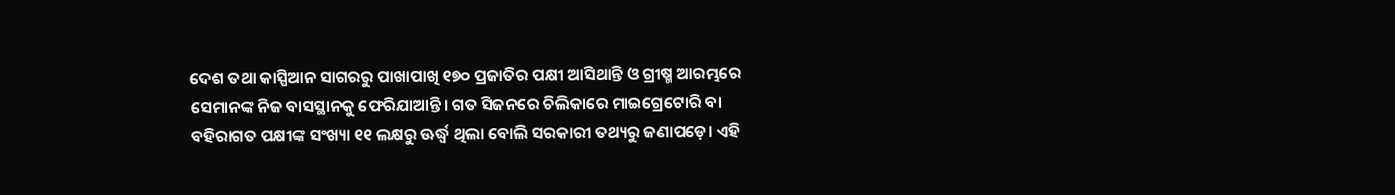ଦେଶ ତଥା କାସ୍ପିଆନ ସାଗରରୁ ପାଖାପାଖି ୧୭୦ ପ୍ରଜାତିର ପକ୍ଷୀ ଆସିଥାନ୍ତି ଓ ଗ୍ରୀଷ୍ମ ଆରମ୍ଭରେ ସେମାନଙ୍କ ନିଜ ବାସସ୍ଥାନକୁ ଫେରିଯାଆନ୍ତି। ଗତ ସିଜନରେ ଚିଲିକାରେ ମାଇଗ୍ରେଟୋରି ବା ବହିରାଗତ ପକ୍ଷୀଙ୍କ ସଂଖ୍ୟା ୧୧ ଲକ୍ଷରୁ ଊର୍ଦ୍ଧ୍ୱ ଥିଲା ବୋଲି ସରକାରୀ ତଥ୍ୟରୁ ଜଣାପଡ଼େ। ଏହି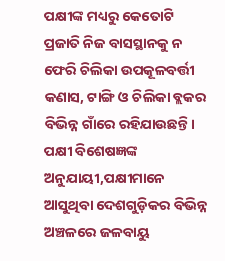ପକ୍ଷୀଙ୍କ ମଧ୍ୟରୁ କେତୋଟି ପ୍ରଜାତି ନିଜ ବାସସ୍ଥାନକୁ ନ ଫେରି ଚିଲିକା ଉପକୂଳବର୍ତ୍ତୀ କଣାସ, ଟାଙ୍ଗି ଓ ଚିଲିକା ବ୍ଲକର ବିଭିନ୍ନ ଗାଁରେ ରହିଯାଉଛନ୍ତି। ପକ୍ଷୀ ବିଶେଷଜ୍ଞଙ୍କ ଅନୁଯାୟୀ,ପକ୍ଷୀମାନେ ଆସୁଥିବା ଦେଶଗୁଡ଼ିକର ବିଭିନ୍ନ ଅଞ୍ଚଳରେ ଜଳବାୟୁ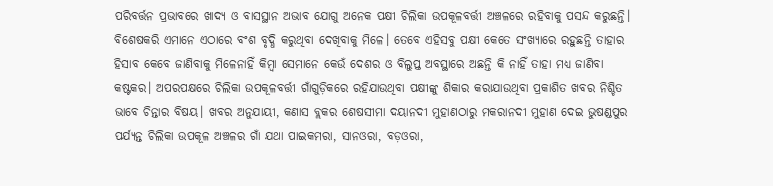ପରିବର୍ତ୍ତନ ପ୍ରଭାବରେ ଖାଦ୍ୟ ଓ ବାସସ୍ଥାନ ଅଭାବ ଯୋଗୁ ଅନେକ ପକ୍ଷୀ ଚିଲିକା ଉପକୂଳବର୍ତ୍ତୀ ଅଞ୍ଚଳରେ ରହିବାକୁ ପସନ୍ଦ କରୁଛନ୍ତି। ବିଶେଷକରି ଏମାନେ ଏଠାରେ ବଂଶ ବୃଦ୍ଧି କରୁଥିବା ଦେଖିବାକୁ ମିଳେ। ତେବେ ଏହିସବୁ ପକ୍ଷୀ କେତେ ସଂଖ୍ୟାରେ ରହୁଛନ୍ତି ତାହାର ହିସାବ କେବେ ଜାଣିବାକୁ ମିଳେନାହିଁ କିମ୍ବା ସେମାନେ କେଉଁ ଦେଶର ଓ ବିଲୁପ୍ତ ଅବସ୍ଥାରେ ଅଛନ୍ତି କି ନାହିଁ ତାହା ମଧ୍ୟ ଜାଣିବା କଷ୍ଟକର। ଅପରପକ୍ଷରେ ଚିଲିକା ଉପକୂଳବର୍ତ୍ତୀ ଗାଁଗୁଡ଼ିକରେ ରହିଯାଉଥିବା ପକ୍ଷୀଙ୍କୁ ଶିକାର କରାଯାଉଥିବା ପ୍ରକାଶିତ ଖବର ନିଶ୍ଚିତ ଭାବେ ଚିନ୍ତାର ବିଷୟ। ଖବର ଅନୁଯାୟୀ, କଣାସ ବ୍ଲକର ଶେଷସୀମା ଦୟାନଦୀ ମୁହାଣଠାରୁ ମକରାନଦୀ ମୁହାଣ ଦେଇ ଭୁଷଣ୍ଡପୁର ପର୍ଯ୍ୟନ୍ତ ଚିଲିକା ଉପକୂଳ ଅଞ୍ଚଳର ଗାଁ ଯଥା ପାଇକମରା, ସାନଓରା, ବଡ଼ଓରା,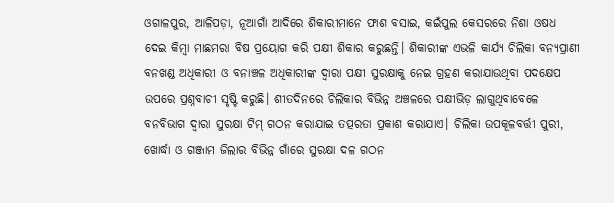ଓଗାଳପୁର, ଆଳିପଡ଼ା, ନୂଆଗାଁ ଆଦିରେ ଶିକାରୀମାନେ ଫାଶ ବସାଇ, କଇଁପୁଲ କେସରରେ ନିଶା ଓଷଧ ଦେଇ କିମ୍ବା ମାଛମରା ବିଷ ପ୍ରୟୋଗ କରି ପକ୍ଷୀ ଶିକାର କରୁଛନ୍ତି। ଶିକାରୀଙ୍କ ଏଭଳି କାର୍ଯ୍ୟ ଚିଲିକା ବନ୍ୟପ୍ରାଣୀ ବନଖଣ୍ଡ ଅଧିକାରୀ ଓ ବନାଞ୍ଚଳ ଅଧିକାରୀଙ୍କ ଦ୍ୱାରା ପକ୍ଷୀ ସୁରକ୍ଷାକୁ ନେଇ ଗ୍ରହଣ କରାଯାଉଥିବା ପଦକ୍ଷେପ ଉପରେ ପ୍ରଶ୍ନବାଚୀ ସୃଷ୍ଟି କରୁଛି। ଶୀତଦିନରେ ଚିଲିକାର ବିଭିନ୍ନ ଅଞ୍ଚଳରେ ପକ୍ଷୀଭିଡ଼ ଲାଗୁଥିବାବେଳେ ବନବିଭାଗ ଦ୍ୱାରା ସୁରକ୍ଷା ଟିମ୍‌ ଗଠନ କରାଯାଇ ତତ୍ପରତା ପ୍ରକାଶ କରାଯାଏ। ଚିଲିକା ଉପକୂଳବର୍ତ୍ତୀ ପୁରୀ, ଖୋର୍ଦ୍ଧା ଓ ଗଞ୍ଜାମ ଜିଲାର ବିଭିନ୍ନ ଗାଁରେ ସୁରକ୍ଷା ଦଳ ଗଠନ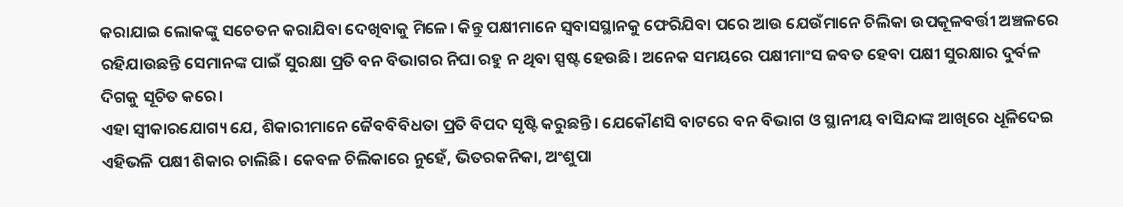କରାଯାଇ ଲୋକଙ୍କୁ ସଚେତନ କରାଯିବା ଦେଖିବାକୁ ମିଳେ। କିନ୍ତୁ ପକ୍ଷୀମାନେ ସ୍ବବାସସ୍ଥାନକୁ ଫେରିଯିବା ପରେ ଆଉ ଯେଉଁମାନେ ଚିଲିକା ଉପକୂଳବର୍ତ୍ତୀ ଅଞ୍ଚଳରେ ରହିଯାଉଛନ୍ତି ସେମାନଙ୍କ ପାଇଁ ସୁରକ୍ଷା ପ୍ରତି ବନ ବିଭାଗର ନିଘା ରହୁ ନ ଥିବା ସ୍ପଷ୍ଟ ହେଉଛି। ଅନେକ ସମୟରେ ପକ୍ଷୀମାଂସ ଜବତ ହେବା ପକ୍ଷୀ ସୁରକ୍ଷାର ଦୁର୍ବଳ ଦିଗକୁ ସୂଚିତ କରେ।
ଏହା ସ୍ବୀକାରଯୋଗ୍ୟ ଯେ, ଶିକାରୀମାନେ ଜୈବବିବିଧତା ପ୍ରତି ବିପଦ ସୃଷ୍ଟି କରୁଛନ୍ତି। ଯେକୌଣସି ବାଟରେ ବନ ବିଭାଗ ଓ ସ୍ଥାନୀୟ ବାସିନ୍ଦାଙ୍କ ଆଖିରେ ଧୂଳିଦେଇ ଏହିଭଳି ପକ୍ଷୀ ଶିକାର ଚାଲିଛି। କେବଳ ଚିଲିକାରେ ନୁହେଁ, ଭିତରକନିକା, ଅଂଶୁପା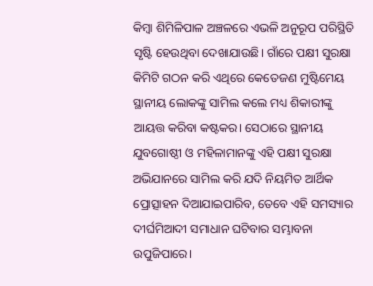କିମ୍ବା ଶିମିଳିପାଳ ଅଞ୍ଚଳରେ ଏଭଳି ଅନୁରୂପ ପରିସ୍ଥିତି ସୃଷ୍ଟି ହେଉଥିବା ଦେଖାଯାଉଛି। ଗାଁରେ ପକ୍ଷୀ ସୁରକ୍ଷା କିମିଟି ଗଠନ କରି ଏଥିରେ କେତେଜଣ ମୁଷ୍ଟିମେୟ ସ୍ଥାନୀୟ ଲୋକଙ୍କୁ ସାମିଲ କଲେ ମଧ୍ୟ ଶିକାରୀଙ୍କୁ ଆୟତ୍ତ କରିବା କଷ୍ଟକର। ସେଠାରେ ସ୍ଥାନୀୟ ଯୁବଗୋଷ୍ଠୀ ଓ ମହିଳାମାନଙ୍କୁ ଏହି ପକ୍ଷୀ ସୁରକ୍ଷା ଅଭିଯାନରେ ସାମିଲ କରି ଯଦି ନିୟମିତ ଆର୍ଥିକ ପ୍ରୋତ୍ସାହନ ଦିଆଯାଇପାରିବ, ତେବେ ଏହି ସମସ୍ୟାର ଦୀର୍ଘମିଆଦୀ ସମାଧାନ ଘଟିବାର ସମ୍ଭାବନା ଉପୁଜିପାରେ।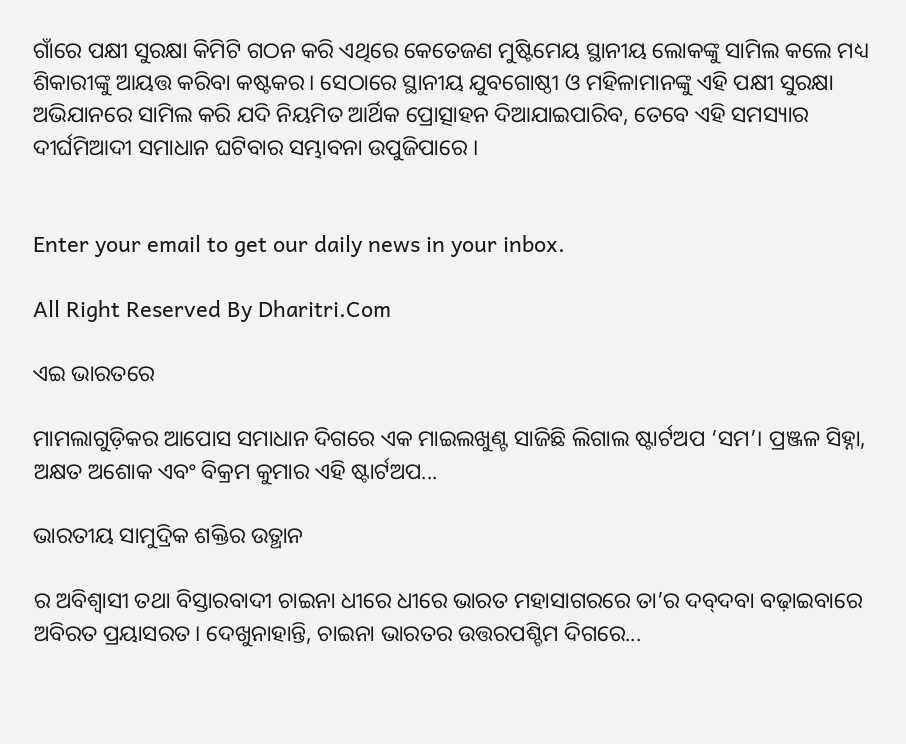ଗାଁରେ ପକ୍ଷୀ ସୁରକ୍ଷା କିମିଟି ଗଠନ କରି ଏଥିରେ କେତେଜଣ ମୁଷ୍ଟିମେୟ ସ୍ଥାନୀୟ ଲୋକଙ୍କୁ ସାମିଲ କଲେ ମଧ୍ୟ ଶିକାରୀଙ୍କୁ ଆୟତ୍ତ କରିବା କଷ୍ଟକର। ସେଠାରେ ସ୍ଥାନୀୟ ଯୁବଗୋଷ୍ଠୀ ଓ ମହିଳାମାନଙ୍କୁ ଏହି ପକ୍ଷୀ ସୁରକ୍ଷା ଅଭିଯାନରେ ସାମିଲ କରି ଯଦି ନିୟମିତ ଆର୍ଥିକ ପ୍ରୋତ୍ସାହନ ଦିଆଯାଇପାରିବ, ତେବେ ଏହି ସମସ୍ୟାର ଦୀର୍ଘମିଆଦୀ ସମାଧାନ ଘଟିବାର ସମ୍ଭାବନା ଉପୁଜିପାରେ ।


Enter your email to get our daily news in your inbox.

All Right Reserved By Dharitri.Com

ଏଇ ଭାରତରେ

ମାମଲାଗୁଡ଼ିକର ଆପୋସ ସମାଧାନ ଦିଗରେ ଏକ ମାଇଲଖୁଣ୍ଟ ସାଜିଛି ଲିଗାଲ ଷ୍ଟାର୍ଟଅପ ‘ସମ’। ପ୍ରଞ୍ଜଳ ସିହ୍ନା, ଅକ୍ଷତ ଅଶୋକ ଏବଂ ବିକ୍ରମ କୁମାର ଏହି ଷ୍ଟାର୍ଟଅପ...

ଭାରତୀୟ ସାମୁଦ୍ରିକ ଶକ୍ତିର ଉତ୍ଥାନ

ର ଅବିଶ୍ୱାସୀ ତଥା ବିସ୍ତାରବାଦୀ ଚାଇନା ଧୀରେ ଧୀରେ ଭାରତ ମହାସାଗରରେ ତା’ର ଦବ୍‌ଦବା ବଢ଼ାଇବାରେ ଅବିରତ ପ୍ରୟାସରତ। ଦେଖୁନାହାନ୍ତି, ଚାଇନା ଭାରତର ଉତ୍ତରପଶ୍ଚିମ ଦିଗରେ...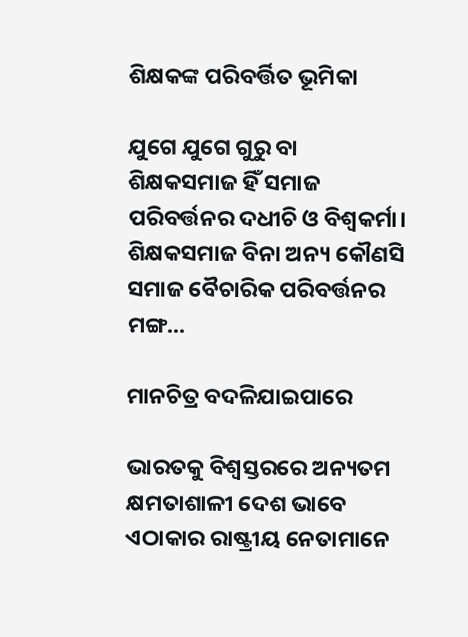ଶିକ୍ଷକଙ୍କ ପରିବର୍ତ୍ତିତ ଭୂମିକା

ଯୁଗେ ଯୁଗେ ଗୁରୁ ବା ଶିକ୍ଷକସମାଜ ହିଁ ସମାଜ ପରିବର୍ତ୍ତନର ଦଧୀଚି ଓ ବିଶ୍ୱକର୍ମା। ଶିକ୍ଷକସମାଜ ବିନା ଅନ୍ୟ କୌଣସି ସମାଜ ବୈଚାରିକ ପରିବର୍ତ୍ତନର ମଙ୍ଗ...

ମାନଚିତ୍ର ବଦଳିଯାଇପାରେ

ଭାରତକୁ ବିଶ୍ୱସ୍ତରରେ ଅନ୍ୟତମ କ୍ଷମତାଶାଳୀ ଦେଶ ଭାବେ ଏଠାକାର ରାଷ୍ଟ୍ରୀୟ ନେତାମାନେ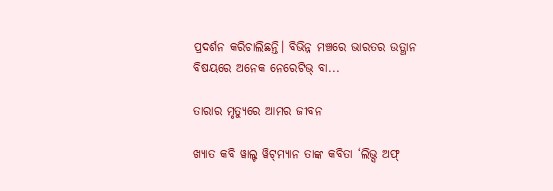ପ୍ରଦର୍ଶନ କରିଚାଲିଛନ୍ତି। ବିଭିନ୍ନ ମଞ୍ଚରେ ଭାରତର ଉତ୍ଥାନ ବିଷୟରେ ଅନେକ ନେରେଟିଭ୍‌ ବା...

ତାରାର ମୃତ୍ୟୁରେ ଆମର ଜୀବନ

ଖ୍ୟାତ କବି ୱାଲ୍ଟ ୱିଟ୍‌ମ୍ୟାନ ତାଙ୍କ କବିତା ‘ଲିଭ୍ସ ଅଫ୍‌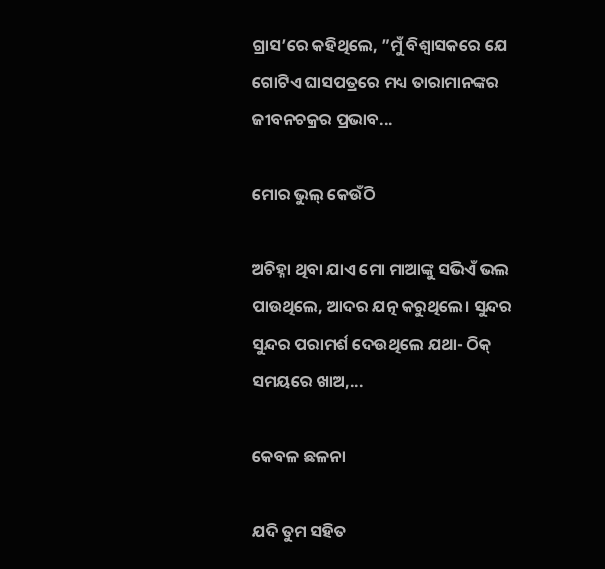ଗ୍ରାସ’ରେ କହିଥିଲେ, ”ମୁଁ ବିଶ୍ୱାସକରେ ଯେ ଗୋଟିଏ ଘାସପତ୍ରରେ ମଧ୍ୟ ତାରାମାନଙ୍କର ଜୀବନଚକ୍ରର ପ୍ରଭାବ...

ମୋର ଭୁଲ୍‌ କେଉଁଠି

ଅଚିହ୍ନା ଥିବା ଯାଏ ମୋ ମାଆଙ୍କୁ ସଭିଏଁ ଭଲ ପାଉଥିଲେ, ଆଦର ଯତ୍ନ କରୁଥିଲେ। ସୁନ୍ଦର ସୁନ୍ଦର ପରାମର୍ଶ ଦେଉଥିଲେ ଯଥା- ଠିକ୍‌ ସମୟରେ ଖାଅ,...

କେବଳ ଛଳନା

ଯଦି ତୁମ ସହିତ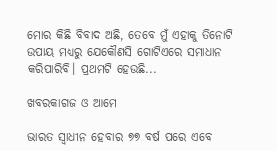ମୋର କିଛି ବିବାଦ ଅଛି, ତେବେ ମୁଁ ଏହାକୁ ତିନୋଟି ଉପାୟ ମଧ୍ୟରୁ ଯେକୌଣସି ଗୋଟିଏରେ ସମାଧାନ କରିପାରିବି। ପ୍ରଥମଟି ହେଉଛି...

ଖବରକାଗଜ ଓ ଆମେ

ଭାରତ ସ୍ବାଧୀନ ହେବାର ୭୭ ବର୍ଷ ପରେ ଏବେ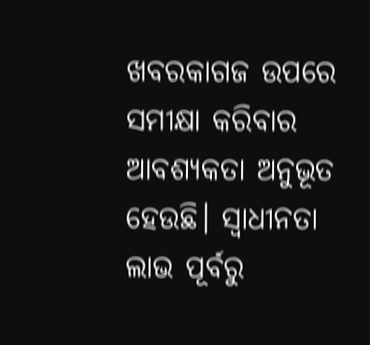ଖବରକାଗଜ ଉପରେ ସମୀକ୍ଷା କରିବାର ଆବଶ୍ୟକତା ଅନୁଭୂତ ହେଉଛି। ସ୍ବାଧୀନତା ଲାଭ ପୂର୍ବରୁ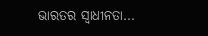ଭାରତର ସ୍ବାଧୀନତା...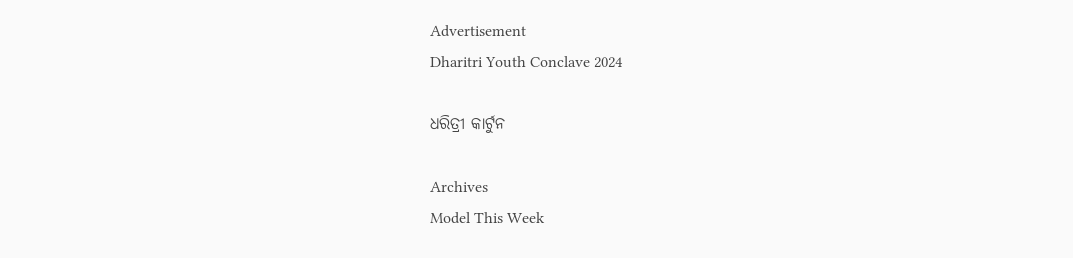Advertisement
Dharitri Youth Conclave 2024

ଧରିତ୍ରୀ କାର୍ଟୁନ

Archives
Model This Week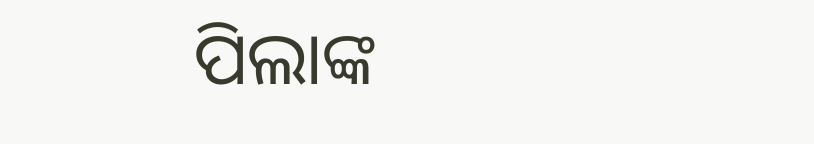ପିଲାଙ୍କ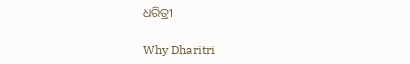ଧରିତ୍ରୀ

Why Dharitri